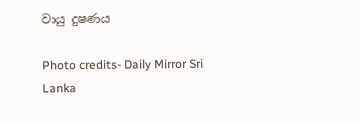වායු දුෂණය

Photo credits- Daily Mirror Sri Lanka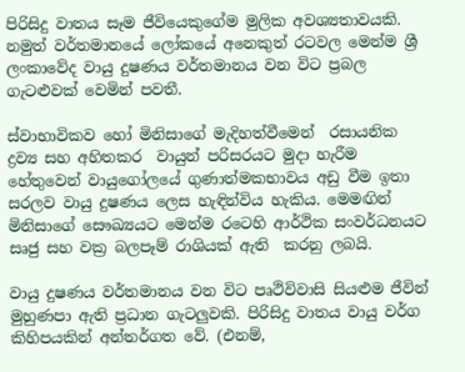පිරිසිදු වාතය සෑම ජීවියෙකුගේම මුලික අවශ්‍යතාවයකි. නමුත් වර්තමානයේ ලෝකයේ අනෙකුත් රටවල මෙන්ම ශ්‍රී ලංකාවේද වායු දුෂණය වර්තමානය වන විට ප්‍රබල ගැටළුවක් වෙමින් පවතී.

ස්වාභාවිකව හෝ මිනිසාගේ මැදිහත්වීමෙන්  රසායනික ද්‍රව්‍ය සහ අහිතකර  වායුන් පරිසරයට මුදා හැරීම හේතුවෙන් වායුගෝලයේ ගුණාත්මකභාවය අඩු වීම ඉතා සරලව වායු දුෂණය ලෙස හැඳින්විය හැකිය. මෙමඟින් මිනිසාගේ සෞඛ්‍යයට මෙන්ම රටෙහි ආර්ථික සංවර්ධනයට සෘජු සහ වක්‍ර බලපෑම් රාශියක් ඇති  කරනු ලබයි.

වායු දුෂණය වර්තමානය වන විට පෘථිවිවාසි සියළුම ජීවින් මුහුණපා ඇති ප්‍රධාන ගැටලුවකි. පිරිසිදු වාතය වායු වර්ග කිහිපයකින් අන්තර්ගත වේ. (එනම්,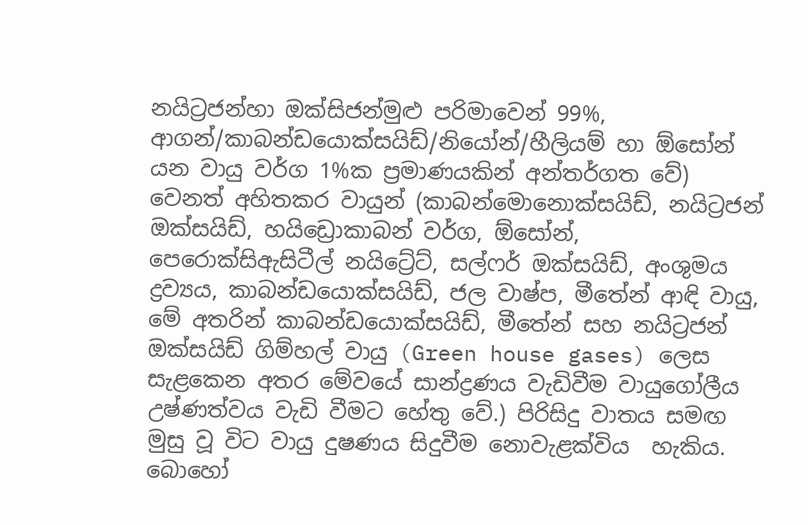නයිට්‍රජන්හා ඔක්සිජන්මුළු පරිමාවෙන් 99%, ආගන්/කාබන්ඩයොක්සයිඩ්/නියෝන්/හීලියම් හා ඕසෝන් යන වායු වර්ග 1%ක ප්‍රමාණයකින් අන්තර්ගත වේ) වෙනත් අහිතකර වායුන් (කාබන්මොනොක්සයිඩ්, නයිට්‍රජන් ඔක්සයිඩ්, හයිඩ්‍රොකාබන් වර්ග, ඕසෝන්, පෙරොක්සිඇසිටීල් නයිට්‍රේට්, සල්ෆර් ඔක්සයිඩ්, අංශුමය ද්‍රව්‍යය, කාබන්ඩයොක්සයිඩ්, ජල වාෂ්ප, මීතේන් ආඳි වායු, මේ අතරින් කාබන්ඩයොක්සයිඩ්, මීතේන් සහ නයිට්‍රජන් ඔක්සයිඩ් ගිම්හල් වායු (Green house gases) ලෙස සැළකෙන අතර මේවයේ සාන්ද්‍රණය වැඩිවීම වායුගෝලීය උෂ්ණත්වය වැඩි වීමට හේතු වේ.) පිරිසිදු වාතය සමඟ මුසු වූ විට වායු දුෂණය සිදුවීම නොවැළක්විය  හැකිය. බොහෝ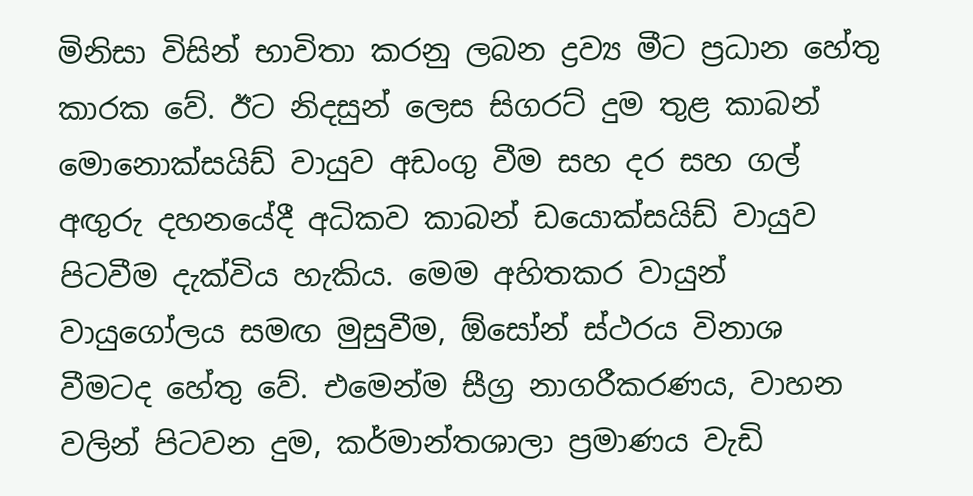මිනිසා විසින් භාවිතා කරනු ලබන ද්‍රව්‍ය මීට ප්‍රධාන හේතු කාරක වේ. ඊට නිදසුන් ලෙස සිගරට් දුම තුළ කාබන් මොනොක්සයිඩ් වායුව අඩංගු වීම සහ දර සහ ගල් අඟුරු දහනයේදී අධිකව කාබන් ඩයොක්සයිඩ් වායුව පිටවීම දැක්විය හැකිය. මෙම අහිතකර වායුන් වායුගෝලය සමඟ මුසුවීම, ඕසෝන් ස්ථරය විනාශ වීමටද හේතු වේ. එමෙන්ම සීග්‍ර නාගරීකරණය, වාහන වලින් පිටවන දුම, කර්මාන්තශාලා ප්‍රමාණය වැඩි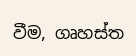වීම, ගෘහස්ත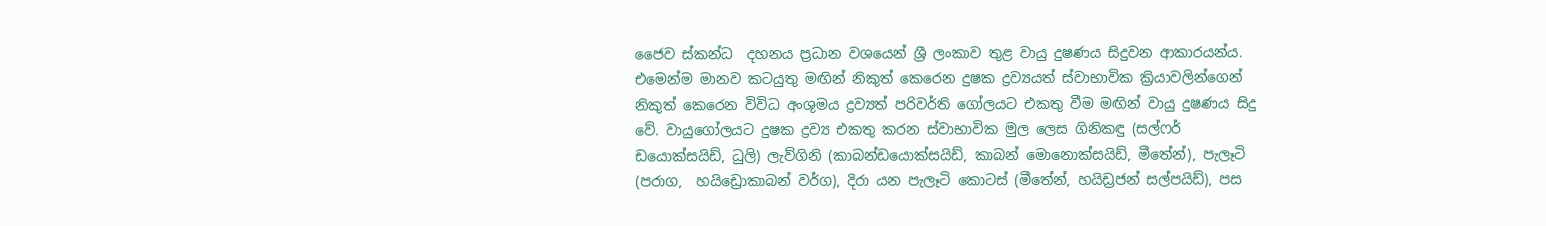ජෛව ස්කන්ධ  දහනය ප්‍රධාන වශයෙන් ශ්‍රී ලංකාව තුළ වායු දුෂණය සිදුවන ආකාරයන්ය. එමෙන්ම මානව කටයුතු මඟින් නිකුත් කෙරෙන දුෂක ද්‍රව්‍යයත් ස්වාභාවික ක්‍රියාවලින්ගෙන් නිකුත් කෙරෙන විවිධ අංශුමය ද්‍රව්‍යත් පරිවර්ති ගෝලයට එකතු වීම මඟින් වායු දුෂණය සිදු වේ. වායුගෝලයට දුෂක ද්‍රව්‍ය එකතු කරන ස්වාභාවික මුල ලෙස ගිනිකඳු (සල්ෆර් ඩයොක්සයිඩ්, ධුලි) ලැව්ගිනි (කාබන්ඩයොක්සයිඩ්, කාබන් මොනොක්සයිඩ්, මීතේන්), පැලෑටි (පරාග,  හයිඩ්‍රොකාබන් වර්ග), දිරා යන පැලෑටි කොටස් (මීතේන්, හයිඩ්‍රජන් සල්පයිඩ්), පස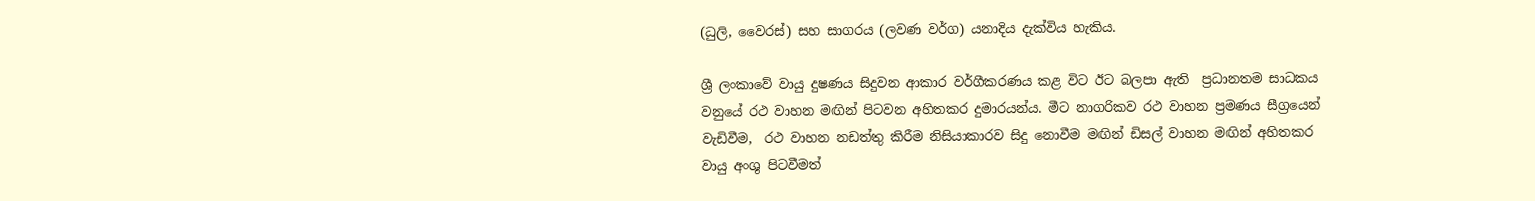(ධුලි, වෛරස්) සහ සාගරය (ලවණ වර්ග) යනාදිය දැක්විය හැකිය.

ශ්‍රී ලංකාවේ වායු දුෂණය සිදුවන ආකාර වර්ගීකරණය කළ විට ඊට බලපා ඇති  ප්‍රධානතම සාධකය වනුයේ රථ වාහන මඟින් පිටවන අහිතකර දුමාරයන්ය. මීට නාගරිකව රථ වාහන ප්‍රමණය සීග්‍රයෙන් වැඩිවීම,  රථ වාහන නඩත්තු කිරීම නිසියාකාරව සිදු නොවීම මඟින් ඩිසල් වාහන මඟින් අහිතකර වායු අංශු පිටවීමත්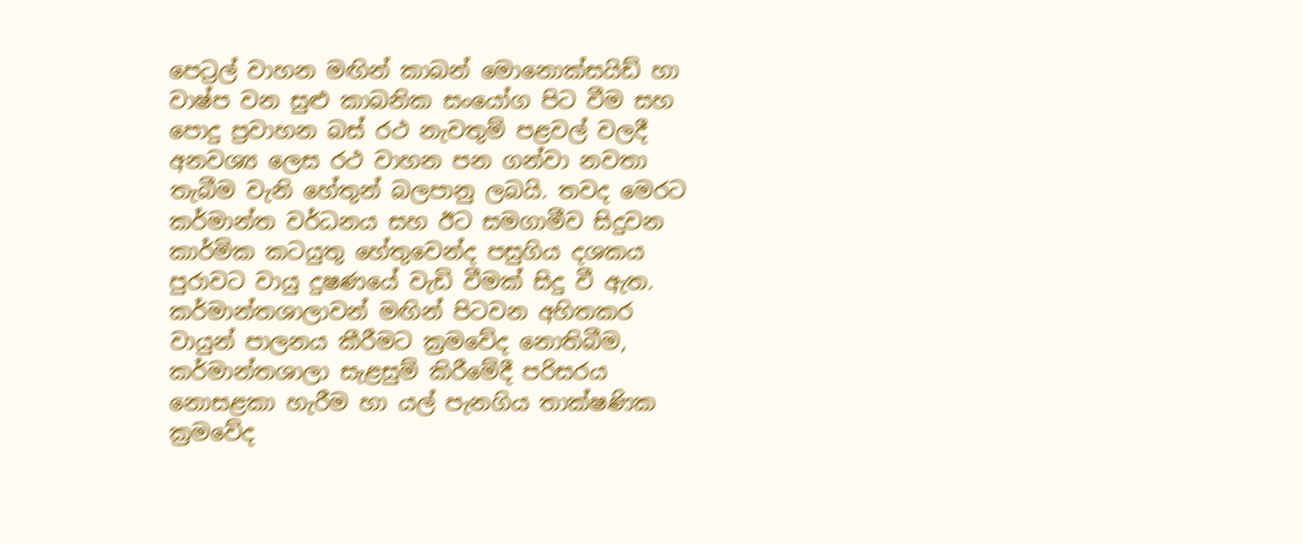පෙට්‍රල් වාහන මඟින් කාබන් මොනොක්සයිඩ් හා වාෂ්ප වන සුළු කාබනික සංයෝග පිට වීම සහ පොදු ප්‍රවාහන බස් රථ නැවතුම් පළවල් වලදී අනවශ්‍ය ලෙස රථ වාහන පන ගන්වා නවතා තැබීම වැනි හේතුන් බලපානු ලබයි. තවද මෙරට කර්මාන්ත වර්ධනය සහ ඊට සමගාමීව සිදුවන කාර්මික කටයුතු හේතුවෙන්ද පසුගිය දශකය පුරාවට වායු දුෂණයේ වැඩි වීමක් සිදු වී ඇත. කර්මාන්තශාලාවන් මඟින් පිටවන අහිතකර වායුන් පාලනය කීරීමට ක්‍රමවේද නොතිබීම, කර්මාන්තශාලා සැළසුම් කිරීමේදී පරිසරය නොසළකා හැරීම හා යල් පැනගිය තාක්ෂණික ක්‍රමවේද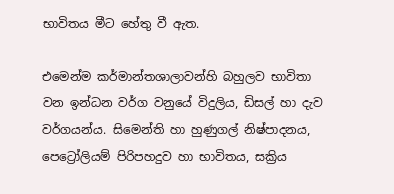භාවිතය මීට හේතු වී ඇත.

එමෙන්ම කර්මාන්තශාලාවන්හි බහුලව භාවිතා වන ඉන්ධන වර්ග වනුයේ විදුලිය, ඩිසල් හා දැව වර්ගයන්ය. සිමෙන්ති හා හුණුගල් නිෂ්පාදනය, පෙට්‍රෝලියම් පිරිපහදුව හා භාවිතය, සක්‍රිය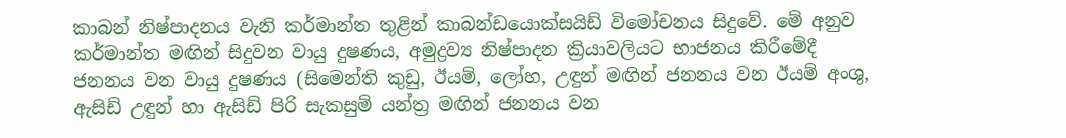කාබන් නිෂ්පාදනය වැනි කර්මාන්ත තුළින් කාබන්ඩයොක්සයිඩ් විමෝචනය සිදුවේ. මේ අනුව කර්මාන්ත මඟින් සිදුවන වායු දුෂණය, අමුද්‍රව්‍ය නිෂ්පාදන ක්‍රියාවලියට භාජනය කිරීමේදී ජනනය වන වායු දුෂණය (සිමෙන්ති කුඩු, ඊයම්, ලෝහ, උඳුන් මඟින් ජනනය වන ඊයම් අංශු, ඇසිඩ් උඳුන් හා ඇසිඩ් පිරි සැකසුම් යන්ත්‍ර මඟින් ජනනය වන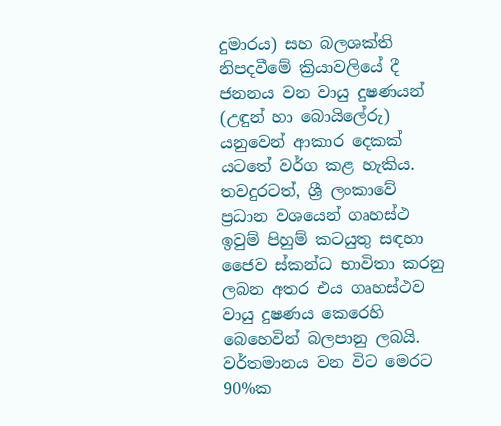දුමාරය) සහ බලශක්ති නිපදවීමේ ක්‍රියාවලියේ දී ජනනය වන වායු දුෂණයන් (උඳුන් හා බොයිලේරු) යනුවෙන් ආකාර දෙකක් යටතේ වර්ග කළ හැකිය. තවදුරටත්, ශ්‍රී ලංකාවේ ප්‍රධාන වශයෙන් ගෘහස්ථ ඉවුම් පිහුම් කටයුතු සඳහා ජෛව ස්කන්ධ භාවිතා කරනු ලබන අතර එය ගෘහස්ථව වායු දුෂණය කෙරෙහි බෙහෙවින් බලපානු ලබයි. වර්තමානය වන විට මෙරට 90%ක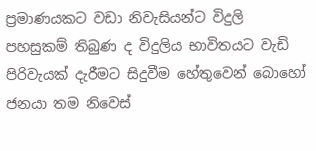ප්‍රමාණයකට වඩා නිවැසියන්ට විදුලි පහසුකම් තිබුණ ද විදුලිය භාවිතයට වැඩි පිරිවැයක් දැරීමට සිදුවීම හේතුවෙන් බොහෝ ජනයා තම නිවෙස්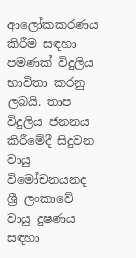ආලෝකකරණය කිරීම සඳහා පමණක් විදුලිය භාවිතා කරනු ලබයි. තාප විදුලිය ජනනය කිරීමේදී සිදුවන වායු විමෝචනයනද ශ්‍රී ලංකාවේ වායු දුෂණය සඳහා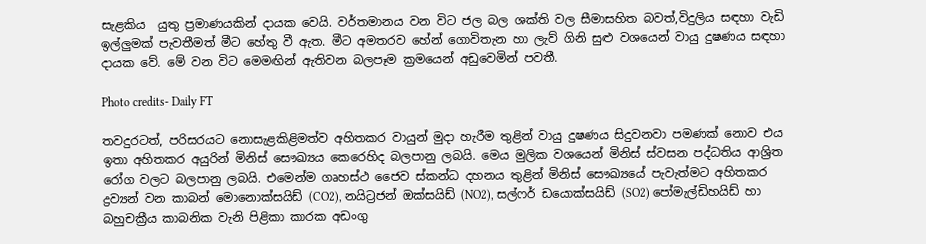සැළකිය  යුතු ප්‍රමාණයකින් දායක වෙයි. වර්තමානය වන විට ජල බල ශක්ති වල සීමාසහිත බවත්,විදුලිය සඳහා වැඩි ඉල්ලුමක් පැවතීමත් මීට හේතු වී ඇත. මීට අමතරව හේන් ගොවිතැන හා ලැව් ගිනි සුළු වශයෙන් වායු දුෂණය සඳහා දායක වේ. මේ වන විට මෙමඟින් ඇතිවන බලපෑම ක්‍රමයෙන් අඩුවෙමින් පවතී.

Photo credits- Daily FT

තවදුරටත්, පරිසරයට නොසැළකිළිමත්ව අහිතකර වායුන් මුදා හැරීම තුළින් වායු දුෂණය සිදුවනවා පමණක් නොව එය ඉතා අහිතකර අයුරින් මිනිස් සෞඛ්‍යය කෙරෙහිද බලපානු ලබයි. මෙය මුලික වශයෙන් මිනිස් ස්වසන පද්ධතිය ආශ්‍රිත රෝග වලට බලපානු ලබයි. එමෙන්ම ගෘහස්ථ ජෛව ස්කන්ධ දහනය තුළින් මිනිස් සෞඛ්‍යයේ පැවැත්මට අහිතකර ද්‍රව්‍යන් වන කාබන් මොනොක්සයිඩ් (CO2), නයිට්‍රජන් ඔක්සයිඩ් (NO2), සල්ෆර් ඩයොක්සයිඩ් (SO2) පෝමැල්ඩිහයිඩ් හා බහුචක්‍රීය කාබනික වැනි පිළිකා කාරක අඩංගු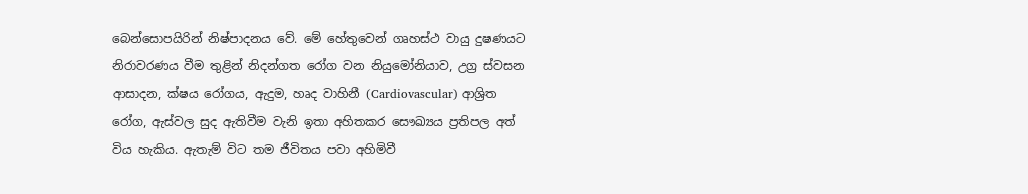බෙන්සොපයිරින් නිෂ්පාදනය වේ. මේ හේතුවෙන් ගෘහස්ථ වායු දුෂණයට නිරාවරණය වීම තුළින් නිදන්ගත රෝග වන නියුමෝනියාව, උග්‍ර ස්වසන ආසාදන, ක්ෂය රෝගය, ඇදුම, හෘද වාහිනී (Cardiovascular) ආශ්‍රිත රෝග, ඇස්වල සුද ඇතිවීම වැනි ඉතා අහිතකර සෞඛ්‍යය ප්‍රතිපල අත් විය හැකිය. ඇතැම් විට තම ජීවිතය පවා අහිමිවී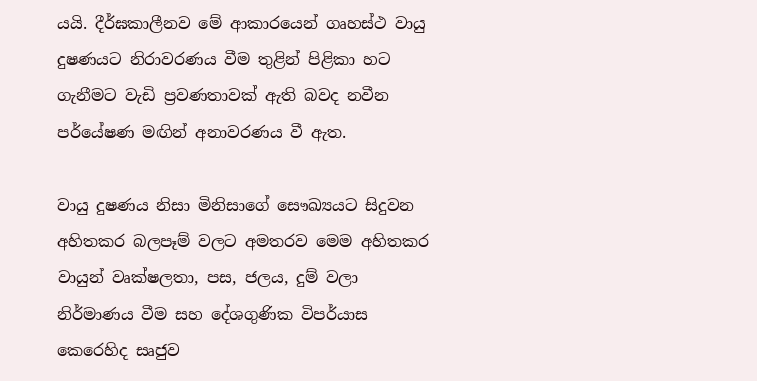යයි. දීර්ඝකාලීනව මේ ආකාරයෙන් ගෘහස්ථ වායු දුෂණයට නිරාවරණය වීම තුළින් පිළිකා හට ගැනීමට වැඩි ප්‍රවණතාවක් ඇති බවද නවීන පර්යේෂණ මඟින් අනාවරණය වී ඇත.

වායු දුෂණය නිසා මිනිසාගේ සෞඛ්‍යයට සිදුවන අහිතකර බලපෑම් වලට අමතරව මෙම අහිතකර වායුන් වෘක්ෂලතා, පස, ජලය, දුම් වලා නිර්මාණය වීම සහ දේශගුණික විපර්යාස කෙරෙහිද සෘජුව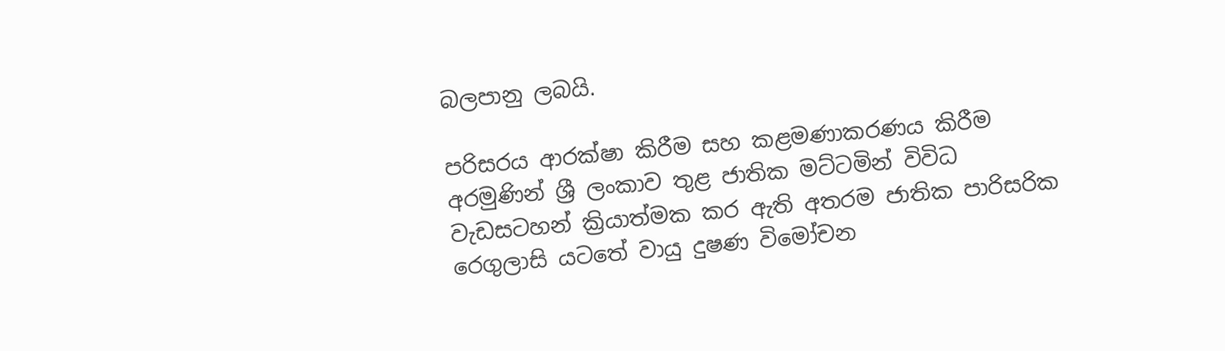බලපානු ලබයි.

පරිසරය ආරක්ෂා කිරීම සහ කළමණාකරණය කිරීම අරමුණින් ශ්‍රී ලංකාව තුළ ජාතික මට්ටමින් විවිධ වැඩසටහන් ක්‍රියාත්මක කර ඇති අතරම ජාතික පාරිසරික රෙගුලාසි යටතේ වායු දුෂණ විමෝචන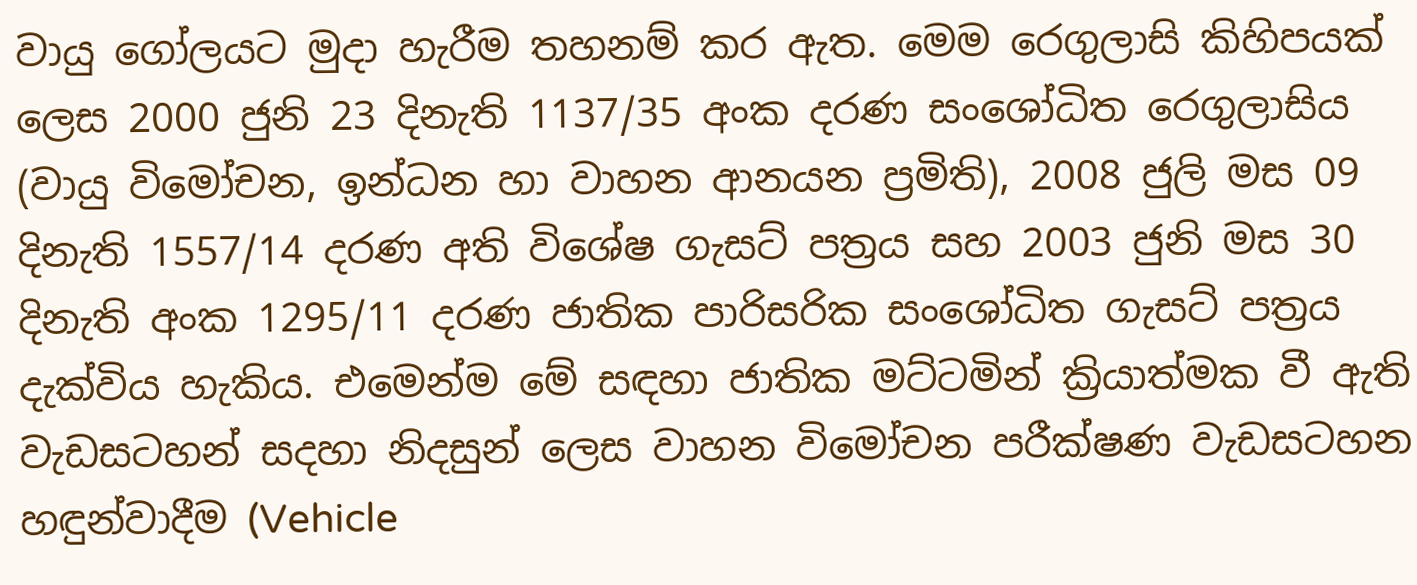වායු ගෝලයට මුදා හැරීම තහනම් කර ඇත. මෙම රෙගුලාසි කිහිපයක් ලෙස 2000 ජුනි 23 දිනැති 1137/35 අංක දරණ සංශෝධිත රෙගුලාසිය (වායු විමෝචන, ඉන්ධන හා වාහන ආනයන ප්‍රමිති), 2008 ජුලි මස 09 දිනැති 1557/14 දරණ අති විශේෂ ගැසට් පත්‍රය සහ 2003 ජුනි මස 30 දිනැති අංක 1295/11 දරණ ජාතික පාරිසරික සංශෝධිත ගැසට් පත්‍රය දැක්විය හැකිය. එමෙන්ම මේ සඳහා ජාතික මට්ටමින් ක්‍රියාත්මක වී ඇති වැඩසටහන් සදහා නිදසුන් ලෙස වාහන විමෝචන පරීක්ෂණ වැඩසටහන හඳුන්වාදීම (Vehicle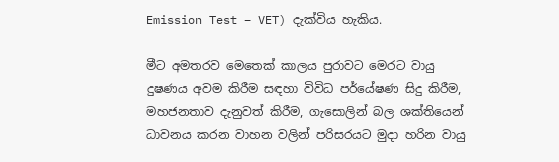Emission Test – VET) දැක්විය හැකිය.

මීට අමතරව මෙතෙක් කාලය පුරාවට මෙරට වායු දුෂණය අවම කිරීම සඳහා විවිධ පර්යේෂණ සිදු කිරීම, මහජනතාව දැනුවත් කිරීම, ගැසොලින් බල ශක්තියෙන් ධාවනය කරන වාහන වලින් පරිසරයට මුදා හරින වායු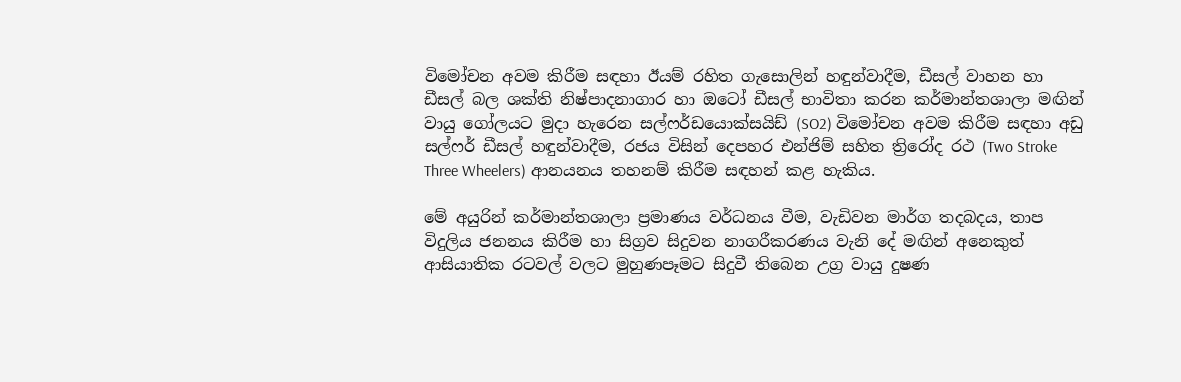විමෝචන අවම කිරීම සඳහා ඊයම් රහිත ගැසොලින් හඳුන්වාදීම, ඩීසල් වාහන හා ඩීසල් බල ශක්ති නිෂ්පාදනාගාර හා ඔටෝ ඩීසල් භාවිතා කරන කර්මාන්තශාලා මඟින් වායු ගෝලයට මුදා හැරෙන සල්ෆර්ඩයොක්සයිඩ් (SO2) විමෝචන අවම කිරීම සඳහා අඩු සල්ෆර් ඩීසල් හඳුන්වාදීම, රජය විසින් දෙපහර එන්ජිම් සහිත ත්‍රිරෝද රථ (Two Stroke Three Wheelers) ආනයනය තහනම් කිරීම සඳහන් කළ හැකිය.

මේ අයුරින් කර්මාන්තශාලා ප්‍රමාණය වර්ධනය වීම, වැඩිවන මාර්ග තදබදය, තාප විදුලිය ජනනය කිරීම හා සිග්‍රව සිදුවන නාගරීකරණය වැනි දේ මඟින් අනෙකුත් ආසියාතික රටවල් වලට මුහුණපෑමට සිදුවී තිබෙන උග්‍ර වායු දුෂණ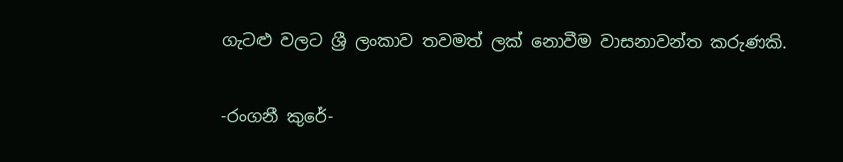ගැටළු වලට ශ්‍රී ලංකාව තවමත් ලක් නොවීම වාසනාවන්ත කරුණකි.

-රංගනී කුරේ-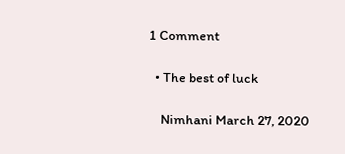1 Comment

  • The best of luck

    Nimhani March 27, 2020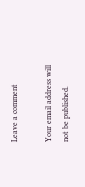Leave a comment

Your email address will not be published.